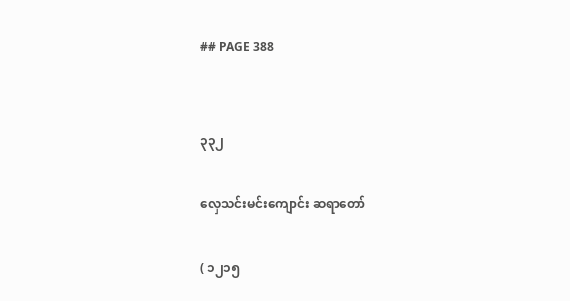## PAGE 388


၃၃၂

လှေသင်းမင်းကျောင်း ဆရာတော်

( ၁၂၁၅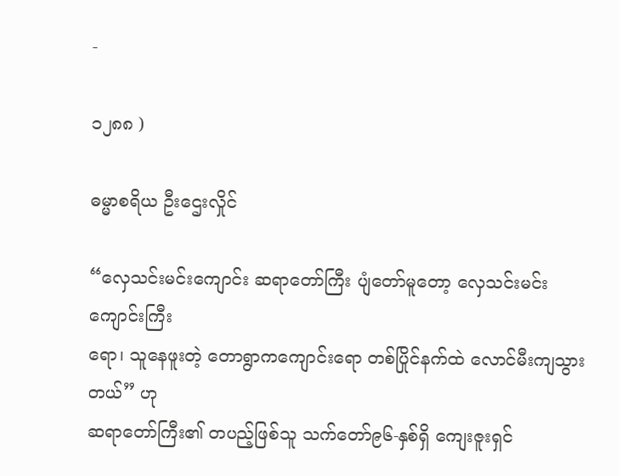-

၁၂၈၈ )

ဓမ္မာစရိယ ဦးဌေးလှိုင်

“လှေသင်းမင်းကျောင်း ဆရာတော်ကြီး ပျံတော်မူတော့ လှေသင်းမင်းကျောင်းကြီး
ရော၊ သူနေဖူးတဲ့ တောရွာကကျောင်းရော တစ်ပြိုင်နက်ထဲ လောင်မီးကျသွားတယ်” ဟု
ဆရာတော်ကြီး၏ တပည့်ဖြစ်သူ သက်တော်၉၆-နှစ်ရှိ ကျေးဇူးရှင်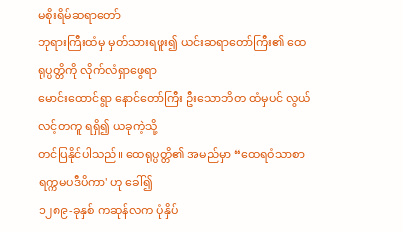မစိုးရိမ်ဆရာတော်
ဘုရားကြီးထံမှ မှတ်သားရဖူး၍ ယင်းဆရာတော်ကြီး၏ ထေရုပ္ပတ္တိကို လိုက်လံရှာဖွေရာ
မောင်းထောင်ရွာ နောင်တော်ကြီး ဦးသောဘိတ ထံမှပင် လွယ်လင့်တကူ ရရှိ၍ ယခုကဲ့သို့
တင်ပြနိုင်ပါသည်။ ထေရုပ္ပတ္တိ၏ အမည်မှာ “ထေရဝံသာစာရက္ကမပဒီပိကာ' ဟု ခေါ်၍
၁၂၈၉-ခုနှစ် ကဆုန်လက ပုံနှိပ်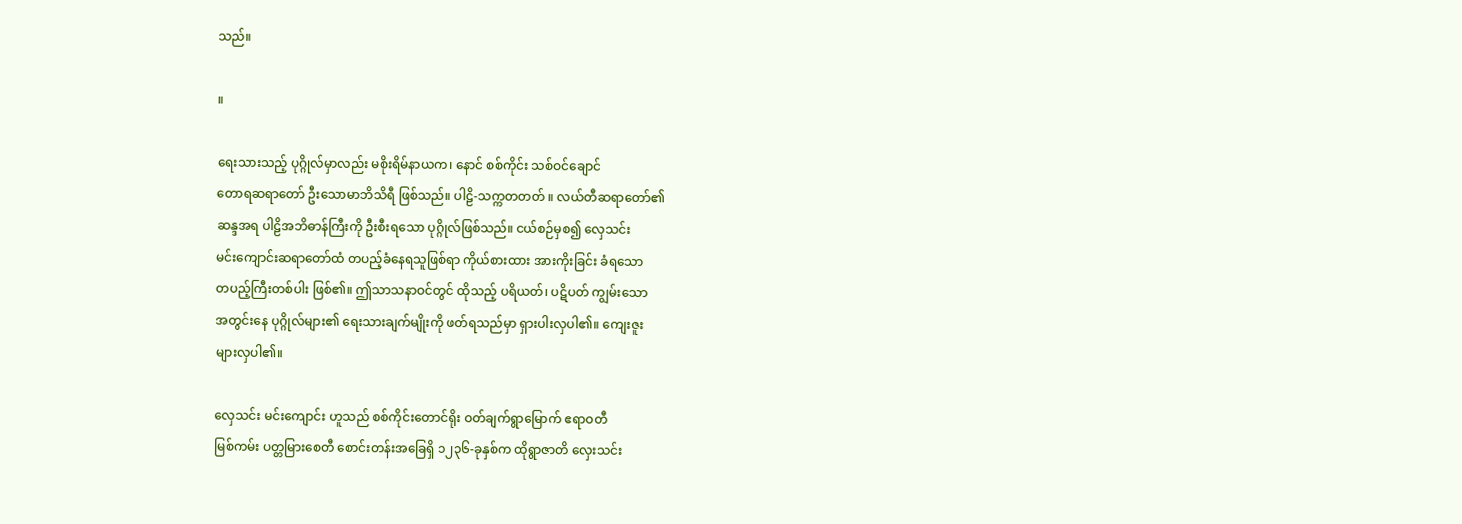သည်။

။

ရေးသားသည့် ပုဂ္ဂိုလ်မှာလည်း မစိုးရိမ်နာယက၊ နောင် စစ်ကိုင်း သစ်ဝင်ချောင်
တောရဆရာတော် ဦးသောမာဘိသိရီ ဖြစ်သည်။ ပါဠိ-သက္ကတတတ် ။ လယ်တီဆရာတော်၏
ဆန္ဒအရ ပါဠိအဘိဓာန်ကြီးကို ဦးစီးရသော ပုဂ္ဂိုလ်ဖြစ်သည်။ ငယ်စဉ်မှစ၍ လှေသင်း
မင်းကျောင်းဆရာတော်ထံ တပည့်ခံနေရသူဖြစ်ရာ ကိုယ်စားထား အားကိုးခြင်း ခံရသော
တပည့်ကြီးတစ်ပါး ဖြစ်၏။ ဤသာသနာဝင်တွင် ထိုသည့် ပရိယတ်၊ ပဋိပတ် ကျွမ်းသော
အတွင်းနေ ပုဂ္ဂိုလ်များ၏ ရေးသားချက်မျိုးကို ဖတ်ရသည်မှာ ရှားပါးလှပါ၏။ ကျေးဇူး
များလှပါ၏။

လှေသင်း မင်းကျောင်း ဟူသည် စစ်ကိုင်းတောင်ရိုး ဝတ်ချက်ရွာမြောက် ဧရာဝတီ
မြစ်ကမ်း ပတ္တမြားစေတီ စောင်းတန်းအခြေရှိ ၁၂၃၆-ခုနှစ်က ထိုရွာဇာတိ လှေးသင်း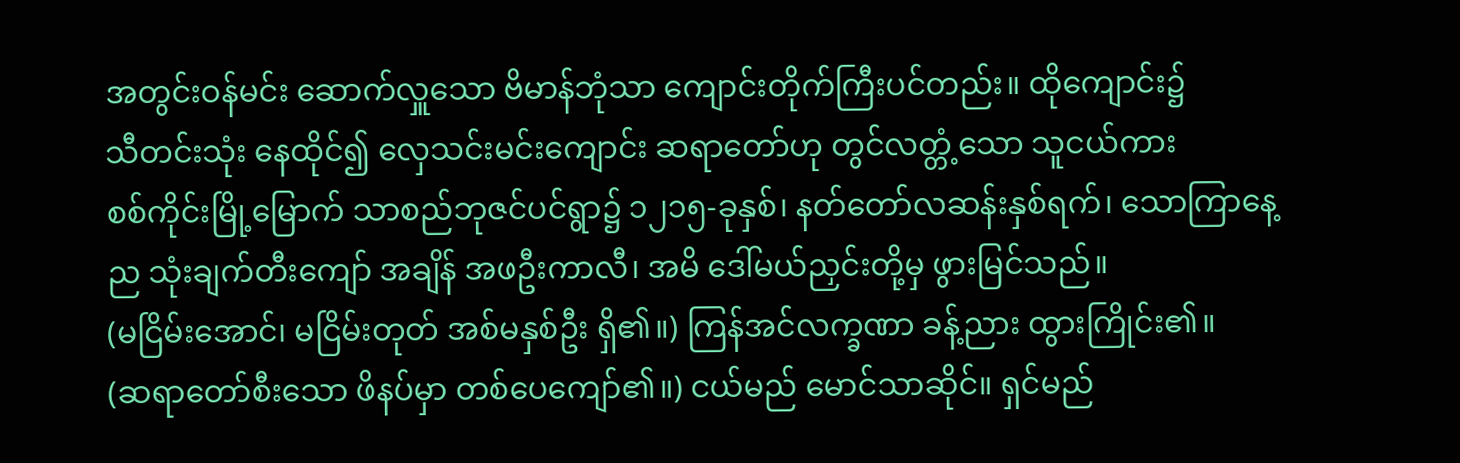အတွင်းဝန်မင်း ဆောက်လှူသော ဗိမာန်ဘုံသာ ကျောင်းတိုက်ကြီးပင်တည်း။ ထိုကျောင်း၌
သီတင်းသုံး နေထိုင်၍ လှေသင်းမင်းကျောင်း ဆရာတော်ဟု တွင်လတ္တံ့သော သူငယ်ကား
စစ်ကိုင်းမြို့မြောက် သာစည်ဘုဇင်ပင်ရွာ၌ ၁၂၁၅-ခုနှစ်၊ နတ်တော်လဆန်းနှစ်ရက်၊ သောကြာနေ့
ည သုံးချက်တီးကျော် အချိန် အဖဦးကာလီ၊ အမိ ဒေါ်မယ်ညှင်းတို့မှ ဖွားမြင်သည်။
(မငြိမ်းအောင်၊ မငြိမ်းတုတ် အစ်မနှစ်ဦး ရှိ၏။) ကြန်အင်လက္ခဏာ ခန့်ညား ထွားကြိုင်း၏။
(ဆရာတော်စီးသော ဖိနပ်မှာ တစ်ပေကျော်၏။) ငယ်မည် မောင်သာဆိုင်။ ရှင်မည်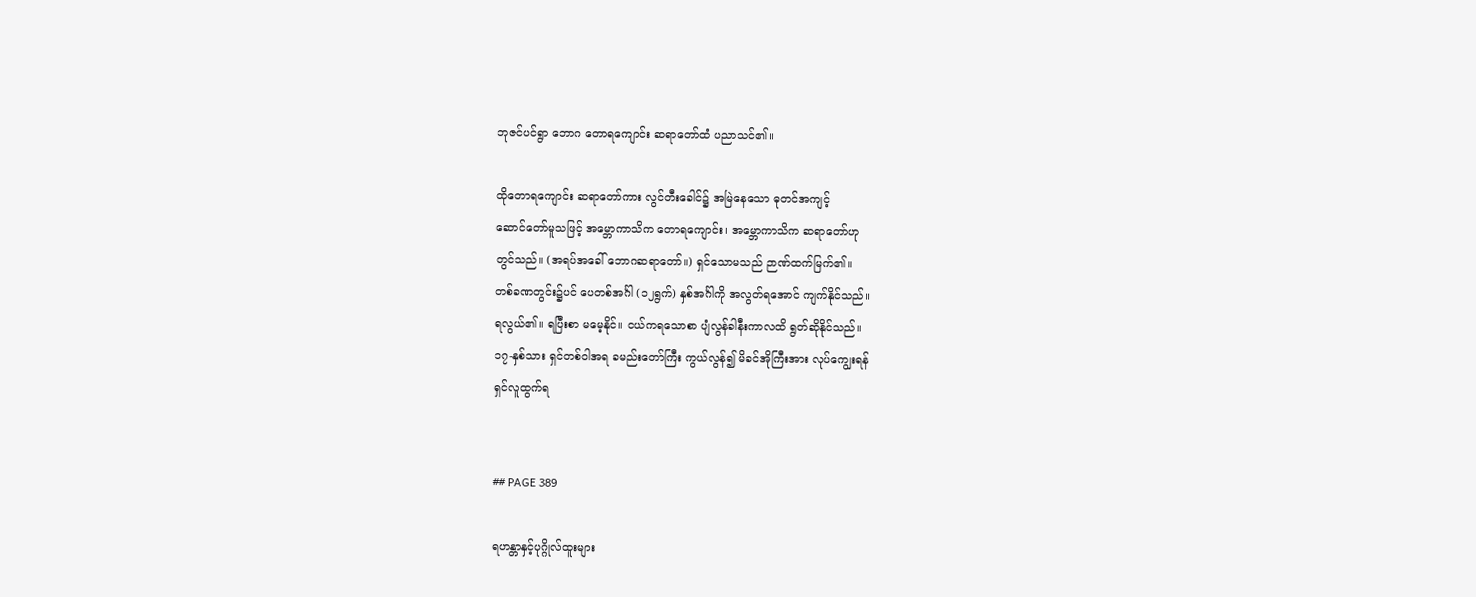ဘုဇင်ပင်ရွာ ဘောဂ တောရကျောင်း ဆရာတော်ထံ ပညာသင်၏။

ထိုတောရကျောင်း ဆရာတော်ကား လွင်တီးခေါင်၌ အမြဲနေသော ဓုတင်အကျင့်
ဆောင်တော်မူသဖြင့် အမ္ဘောကာသိက တောရကျောင်း၊ အမ္ဘောကာသိက ဆရာတော်ဟု
တွင်သည်။ (အရပ်အခေါ် ဘောဂဆရာတော်။) ရှင်သောမသည် ဉာဏ်ထက်မြက်၏။
တစ်ခဏတွင်း၌ပင် ပေတစ်အင်္ဂါ (၁၂ရွက်) နှစ်အင်္ဂါကို အလွတ်ရအောင် ကျက်နိုင်သည်။
ရလွယ်၏။ ရပြီးစာ မမေ့နိုင်။ ငယ်ကရသောစာ ပျံလွန်ခါနီးကာလထိ ရွတ်ဆိုနိုင်သည်။
၁၇-နှစ်သား ရှင်တစ်ဝါအရ ခမည်းတော်ကြီး ကွယ်လွန်၍ မိခင်အိုကြီးအား လုပ်ကျွေးရန်
ရှင်လူထွက်ရ


## PAGE 389

ရဟန္တာနှင့်ပုဂ္ဂိုလ်ထူးများ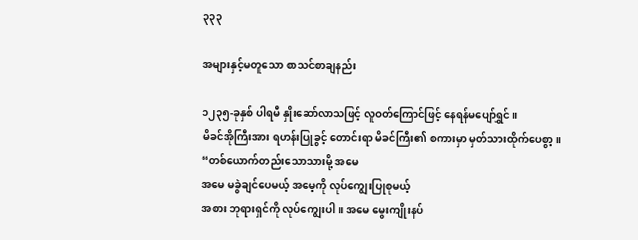၃၃၃

အများနှင့်မတူသော စာသင်စာချနည်း

၁၂၃၅-ခုနှစ် ပါရမီ နှိုးဆော်လာသဖြင့် လူဝတ်ကြောင်ဖြင့် နေရန်မပျော်ရွှင်။
မိခင်အိုကြီးအား ရဟန်းပြုခွင့် တောင်းရာ မိခင်ကြီး၏ စကားမှာ မှတ်သားထိုက်ပေစွာ့။
“တစ်ယောက်တည်းသောသားမို့ အမေ
အမေ မခွဲချင်ပေမယ့် အမေ့ကို လုပ်ကျွေးပြုစုမယ့်
အစား ဘုရားရှင်ကို လုပ်ကျွေးပါ။ အမေ မွေးကျိုးနပ်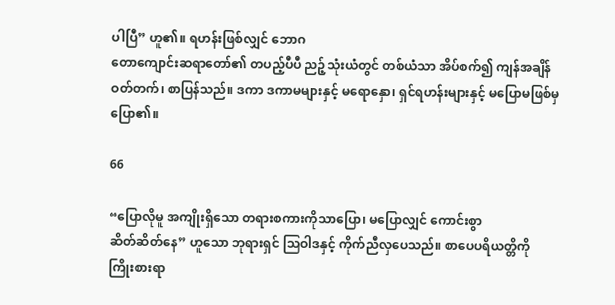ပါပြီ” ဟူ၏။ ရဟန်းဖြစ်လျှင် ဘောဂ
တောကျောင်းဆရာတော်၏ တပည့်ပီပီ ညဉ့်သုံးယံတွင် တစ်ယံသာ အိပ်စက်၍ ကျန်အချိန်
ဝတ်တက်၊ စာပြန်သည်။ ဒကာ ဒကာမများနှင့် မရောနှော၊ ရှင်ရဟန်းများနှင့် မပြောမဖြစ်မှ
ပြော၏။

66

“ပြောလိုမူ အကျိုးရှိသော တရားစကားကိုသာပြော၊ မပြောလျှင် ကောင်းစွာ
ဆိတ်ဆိတ်နေ” ဟူသော ဘုရားရှင် သြဝါဒနှင့် ကိုက်ညီလှပေသည်။ စာပေပရိယတ္တိကို
ကြိုးစားရာ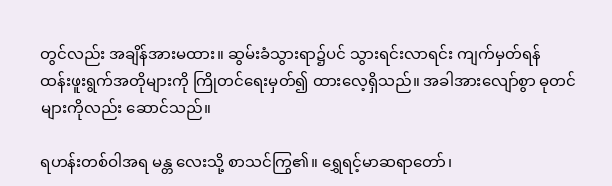တွင်လည်း အချိန်အားမထား။ ဆွမ်းခံသွားရာ၌ပင် သွားရင်းလာရင်း ကျက်မှတ်ရန်
ထန်းဖူးရွက်အတိုများကို ကြိုတင်ရေးမှတ်၍ ထားလေ့ရှိသည်။ အခါအားလျော်စွာ ဓုတင်
များကိုလည်း ဆောင်သည်။

ရဟန်းတစ်ဝါအရ မန္တ လေးသို့ စာသင်ကြွ၏။ ရွှေရင့်မာဆရာတော်၊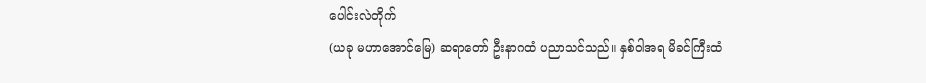ပေါင်းလဲတိုက်
(ယခု မဟာအောင်မြေ) ဆရာတော် ဦးနာဂထံ ပညာသင်သည်။ နှစ်ဝါအရ မိခင်ကြီးထံ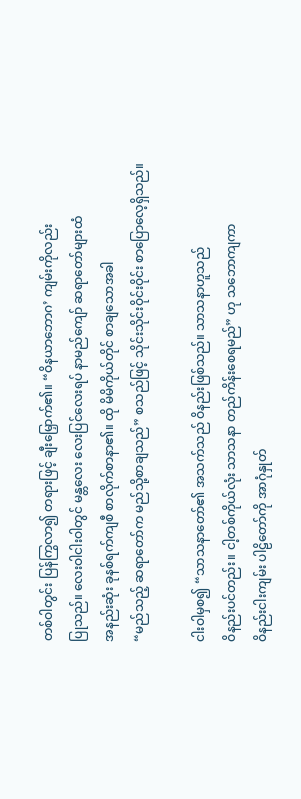တစ်ဝါတွင်း ပြန်ကြွလာ၍ တရားဖြင့် ချီးမြှောက်၏။ “ဝိနယာဘောဂ’ ကျမ်းကိုလည်း
ပြုသည်။ လေးဝါငါးဝါတွင် မန္တလေး လေးပြင်လေးရပ် နာမည်ကျော် ဆရာတော်များထံ
အနည်းဆုံး ခုနစ်ရက်ကျစီ စာလိုက်စာနာ၏။ ထို မိမိကိုယ်တိုင် စာချသောအခါ
“မည်သည့် ဆရာတော်က မည်သို့စာချသည်” စသည်ဖြင့် သိုင်းသိုင်းဝိုင်းဝိုင်း စာပြောလေ့ရှိသည်။

ငါးဝါမှစ၍ “သာသနာတော်၏ အသက်သည် ဝိနည်းဖြစ်သည်။ သာသနာဟူသည်
ဝိနည်းပင်တည်း။ ငါ့တစ်ကိုယ်လုံး သာသနာ တည်ကိန်းစေရမည်” ဟု သဘောကျကာ
ဝိနည်းငါးကျမ်း ပါဠိတော်ကို အာဂုံနှုတ်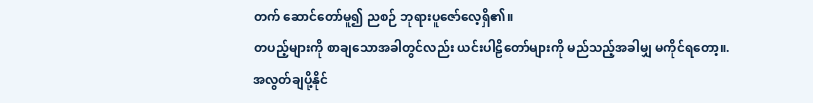တက် ဆောင်တော်မူ၍ ညစဉ် ဘုရားပူဇော်လေ့ရှိ၏။
တပည့်များကို စာချသောအခါတွင်လည်း ယင်းပါဠိတော်များကို မည်သည့်အခါမျှ မကိုင်ရတော့။.
အလွတ်ချပို့နိုင်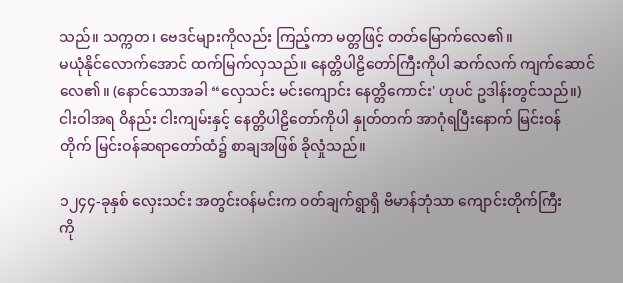သည်။ သက္ကတ၊ ဗေဒင်များကိုလည်း ကြည့်ကာ မတ္တဖြင့် တတ်မြောက်လေ၏။
မယုံနိုင်လောက်အောင် ထက်မြက်လှသည်။ နေတ္တိပါဠိတော်ကြီးကိုပါ ဆက်လက် ကျက်ဆောင်
လေ၏။ (နောင်သောအခါ “လှေသင်း မင်းကျောင်း နေတ္တိကောင်း' ဟုပင် ဥဒါန်းတွင်သည်။)
ငါးဝါအရ ဝိနည်း ငါးကျမ်းနှင့် နေတ္တိပါဠိတော်ကိုပါ နှုတ်တက် အာဂုံရပြီးနောက် မြင်းဝန်
တိုက် မြင်းဝန်ဆရာတော်ထံ၌ စာချအဖြစ် ခိုလှုံသည်။

၁၂၄၄-ခုနှစ် လှေးသင်း အတွင်းဝန်မင်းက ဝတ်ချက်ရွာရှိ ဗိမာန်ဘုံသာ ကျောင်းတိုက်ကြီး
ကို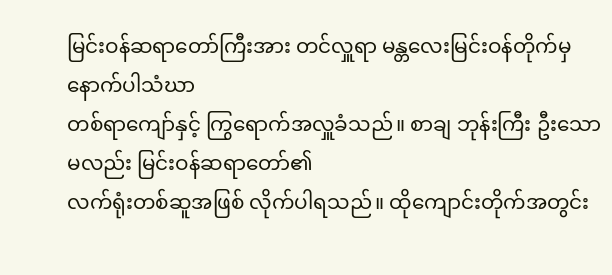မြင်းဝန်ဆရာတော်ကြီးအား တင်လှူရာ မန္တလေးမြင်းဝန်တိုက်မှ နောက်ပါသံဃာ
တစ်ရာကျော်နှင့် ကြွရောက်အလှူခံသည်။ စာချ ဘုန်းကြီး ဦးသောမလည်း မြင်းဝန်ဆရာတော်၏
လက်ရုံးတစ်ဆူအဖြစ် လိုက်ပါရသည်။ ထိုကျောင်းတိုက်အတွင်း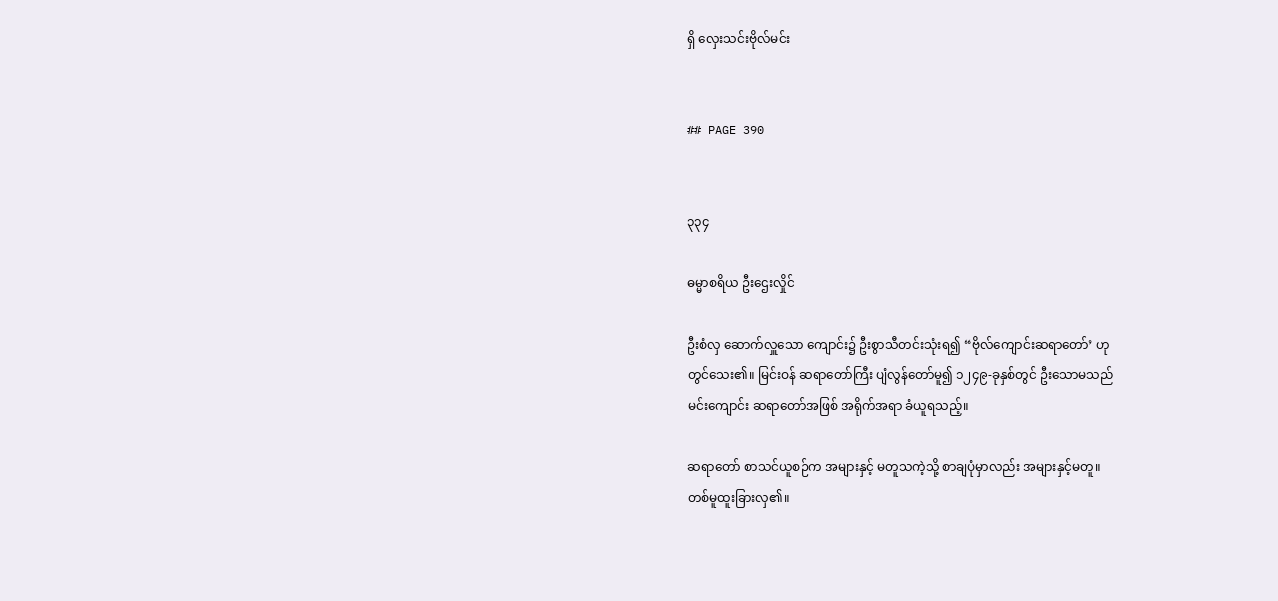ရှိ လှေးသင်းဗိုလ်မင်း


## PAGE 390


၃၃၄

ဓမ္မာစရိယ ဦးဌေးလှိုင်

ဦးစံလှ ဆောက်လှူသော ကျောင်း၌ ဦးစွာသီတင်းသုံးရ၍ “ဗိုလ်ကျောင်းဆရာတော်’ ဟု
တွင်သေး၏။ မြင်းဝန် ဆရာတော်ကြီး ပျံလွန်တော်မူ၍ ၁၂၄၉-ခုနှစ်တွင် ဦးသောမသည်
မင်းကျောင်း ဆရာတော်အဖြစ် အရိုက်အရာ ခံယူရသည့်။

ဆရာတော် စာသင်ယူစဉ်က အများနှင့် မတူသကဲ့သို့ စာချပုံမှာလည်း အများနှင့်မတူ။
တစ်မူထူးခြားလှ၏။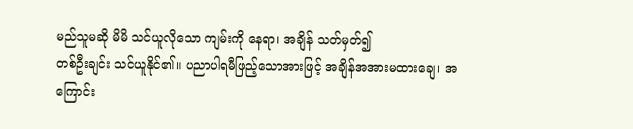မည်သူမဆို မိမိ သင်ယူလိုသော ကျမ်းကို နေရာ၊ အချိန် သတ်မှတ်၍
တစ်ဦးချင်း သင်ယူနိုင်၏။ ပညာပါရမီဖြည့်သောအားဖြင့် အချိန်အအားမထားချေ၊ အကြောင်း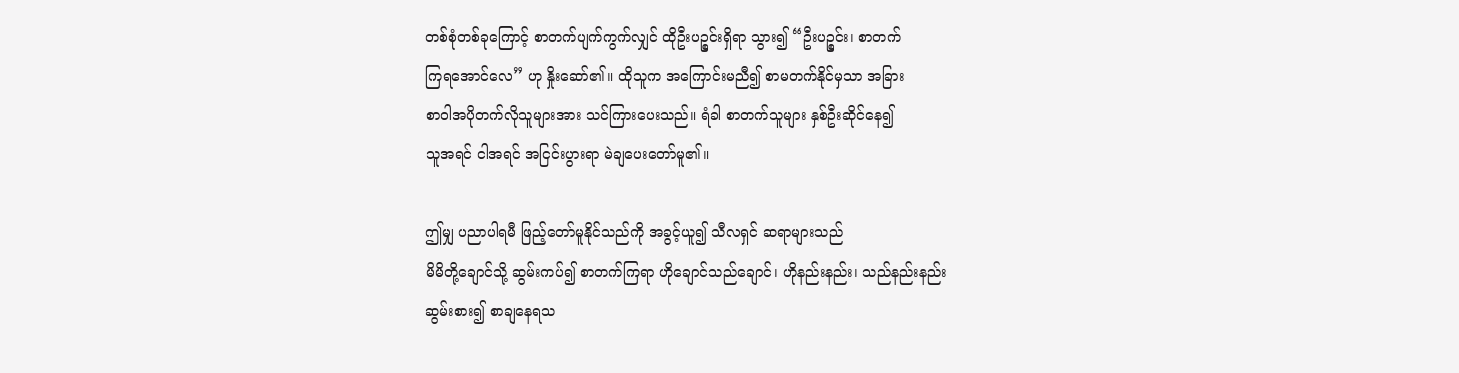တစ်စုံတစ်ခုကြောင့် စာတက်ပျက်ကွက်လျှင် ထိုဦးပဉ္စင်းရှိရာ သွား၍ “ဦးပဉ္စင်း၊ စာတက်
ကြရအောင်လေ” ဟု နှိုးဆော်၏။ ထိုသူက အကြောင်းမညီ၍ စာမတက်နိုင်မှသာ အခြား
စာဝါအပိုတက်လိုသူများအား သင်ကြားပေးသည်။ ရံခါ စာတက်သူများ နှစ်ဦးဆိုင်နေ၍
သူအရင် ငါအရင် အငြင်းပွားရာ မဲချပေးတော်မူ၏။

ဤမျှ ပညာပါရမီ ဖြည့်တော်မူနိုင်သည်ကို အခွင့်ယူ၍ သီလရှင် ဆရာများသည်
မိမိတို့ချောင်သို့ ဆွမ်းကပ်၍ စာတက်ကြရာ ဟိုချောင်သည်ချောင်၊ ဟိုနည်းနည်း၊ သည်နည်းနည်း
ဆွမ်းစား၍ စာချနေရသ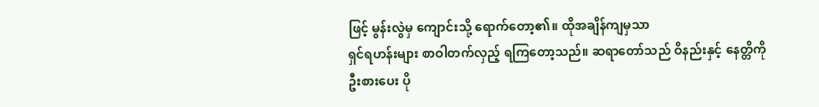ဖြင့် မွန်းလွဲမှ ကျောင်းသို့ ရောက်တော့၏။ ထိုအချိန်ကျမှသာ
ရှင်ရဟန်းများ စာဝါတက်လှည့် ရကြတော့သည်။ ဆရာတော်သည် ဝိနည်းနှင့် နေတ္တိကို
ဦးစားပေး ပို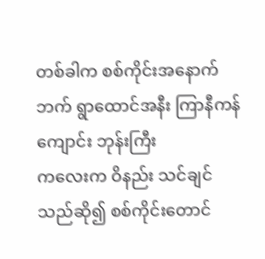တစ်ခါက စစ်ကိုင်းအနောက်ဘက် ရွာထောင်အနီး ကြာနီကန်ကျောင်း ဘုန်းကြီး
ကလေးက ဝိနည်း သင်ချင်သည်ဆို၍ စစ်ကိုင်းတောင်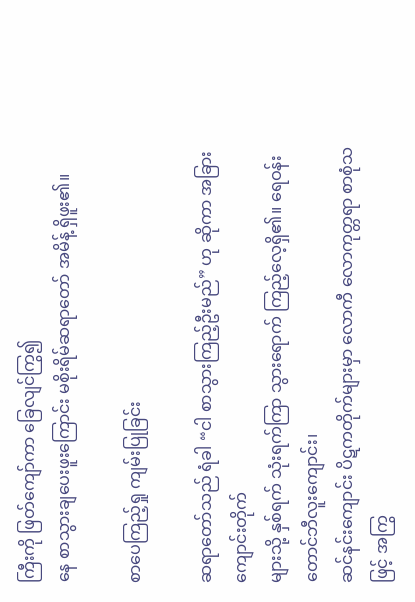ကြီးကို ဖြတ်ကျော်ကာ ခြေလျင်ကြွ၍
နေ စာသွားချပေးဖူးကြောင်း မစိုးရိမ်ဆရာတော် အမိန့် ရှိဖူး၏။

စာပေကြည့်ရှု ကျမ်းပြုခြင်း

ဆရာတော်သည် ရံခါ “ငါ စာသွားကြည့်ဦးမည်” ဟု ဆိုကာ အခြား ကျောင်းတိုက်
များသို့ နှစ်ရက် သုံးရက်ကြာ သွားရောက် ကြည့်လေ့ရှိ၏။ ရေဝန်း တောင်ဘီလူးကျောင်း၊
ဆင်နင်းကျောင်း ပိဋကတိုက်များမှာ လောကီ လောကုတ္တရာ စာစုံသဖြင့် အကြွ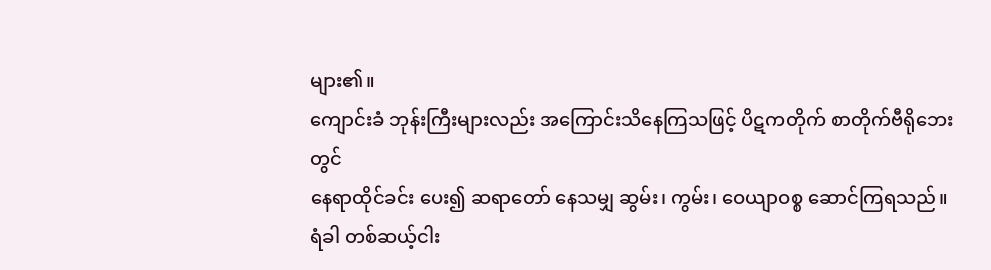များ၏။
ကျောင်းခံ ဘုန်းကြီးများလည်း အကြောင်းသိနေကြသဖြင့် ပိဋကတိုက် စာတိုက်ဗီရိုဘေးတွင်
နေရာထိုင်ခင်း ပေး၍ ဆရာတော် နေသမျှ ဆွမ်း၊ ကွမ်း၊ ဝေယျာဝစ္စ ဆောင်ကြရသည်။
ရံခါ တစ်ဆယ့်ငါး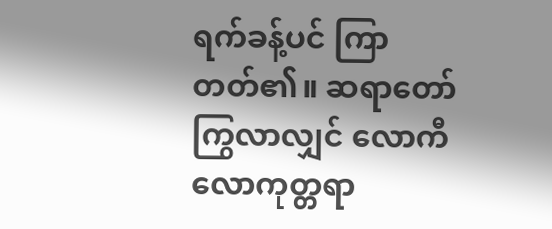ရက်ခန့်ပင် ကြာတတ်၏။ ဆရာတော် ကြွလာလျှင် လောကီ လောကုတ္တရာ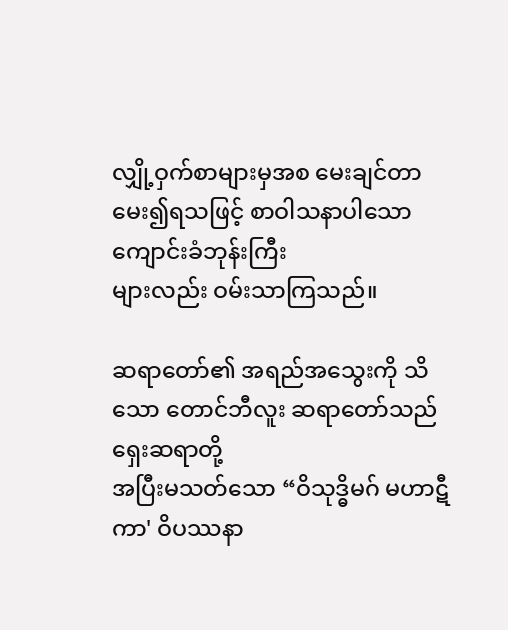လျှို့ဝှက်စာများမှအစ မေးချင်တာ မေး၍ရသဖြင့် စာဝါသနာပါသော ကျောင်းခံဘုန်းကြီး
များလည်း ဝမ်းသာကြသည်။

ဆရာတော်၏ အရည်အသွေးကို သိသော တောင်ဘီလူး ဆရာတော်သည် ရှေးဆရာတို့
အပြီးမသတ်သော “ဝိသုဒ္ဓိမဂ် မဟာဋီကာ' ဝိပဿနာ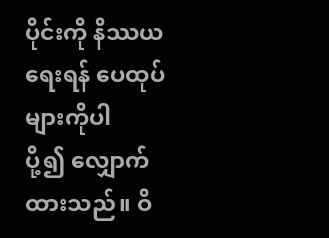ပိုင်းကို နိဿယရေးရန် ပေထုပ်များကိုပါ
ပို့၍ လျှောက်ထားသည်။ ဝိ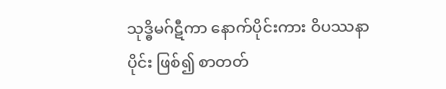သုဒ္ဓိမဂ်ဋီကာ နောက်ပိုင်းကား ဝိပဿနာပိုင်း ဖြစ်၍ စာတတ်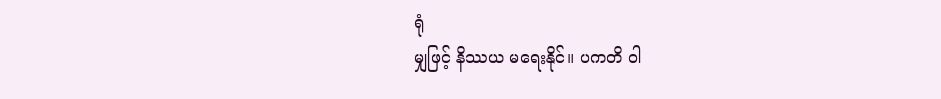ရုံ
မျှဖြင့် နိဿယ မရေးနိုင်။ ပကတိ ဝါ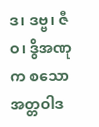ဒ၊ ဒဗ္ဗ၊ ဇီဝ၊ ဒွိအဏုက စသော အတ္တဝါဒ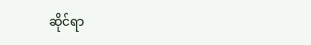ဆိုင်ရာ